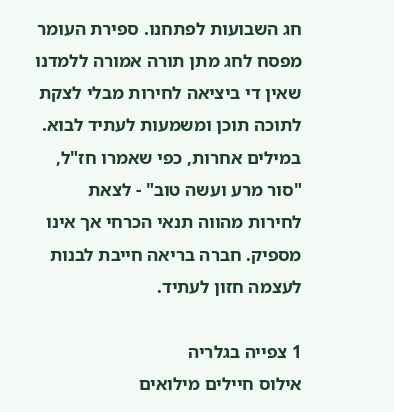חג השבועות לפתחנו. ספירת העומר מפסח לחג מתן תורה אמורה ללמדנו שאין די ביציאה לחירות מבלי לצקת לתוכה תוכן ומשמעות לעתיד לבוא. במילים אחרות, כפי שאמרו חז"ל, "סור מרע ועשה טוב" - לצאת לחירות מהווה תנאי הכרחי אך אינו מספיק. חברה בריאה חייבת לבנות לעצמה חזון לעתיד.

1 צפייה בגלריה
אילוס חיילים מילואים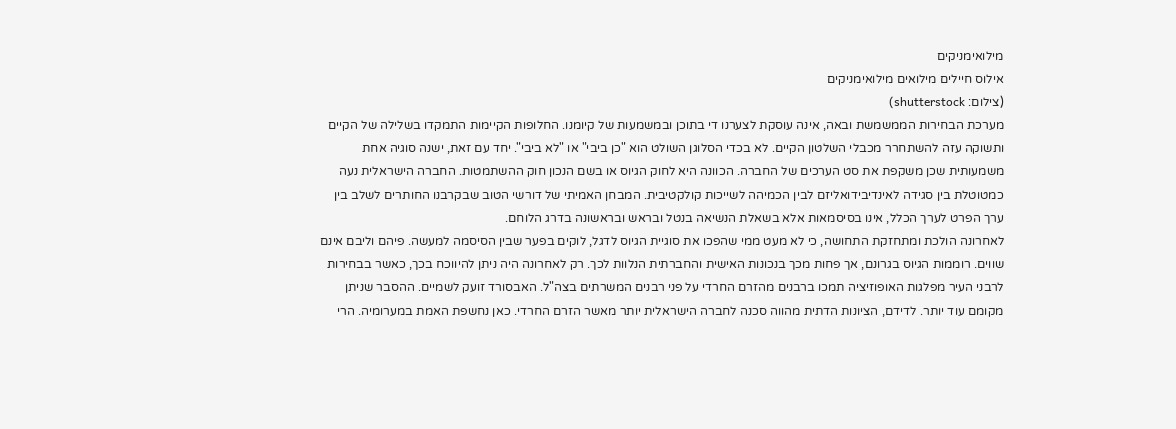מילואימניקים
אילוס חיילים מילואים מילואימניקים
(צילום: shutterstock)
מערכת הבחירות הממשמשת ובאה, אינה עוסקת לצערנו די בתוכן ובמשמעות של קיומנו. החלופות הקיימות התמקדו בשלילה של הקיים ותשוקה עזה להשתחרר מכבלי השלטון הקיים. לא בכדי הסלוגן השולט הוא "כן ביבי" או "לא ביבי". יחד עם זאת, ישנה סוגיה אחת משמעותית שכן משקפת את סט הערכים של החברה. הכוונה היא לחוק הגיוס או בשם הנכון חוק ההשתמטות. החברה הישראלית נעה כמטוטלת בין סגידה לאינדיבידואליזם לבין הכמיהה לשייכות קולקטיבית. המבחן האמיתי של דורשי הטוב שבקרבנו החותרים לשלב בין ערך הפרט לערך הכלל, אינו בסיסמאות אלא בשאלת הנשיאה בנטל ובראש ובראשונה בדרג הלוחם.
לאחרונה הולכת ומתחזקת התחושה, כי לא מעט ממי שהפכו את סוגיית הגיוס לדגל, לוקים בפער שבין הסיסמה למעשה. פיהם וליבם אינם שווים. רוממות הגיוס בגרונם, אך פחות מכך בנכונות האישית והחברתית הנלוות לכך. רק לאחרונה היה ניתן להיווכח בכך, כאשר בבחירות לרבני העיר מפלגות האופוזיציה תמכו ברבנים מהזרם החרדי על פני רבנים המשרתים בצה"ל. האבסורד זועק לשמיים. ההסבר שניתן מקומם עוד יותר. לדידם, הציונות הדתית מהווה סכנה לחברה הישראלית יותר מאשר הזרם החרדי. כאן נחשפת האמת במערומיה. הרי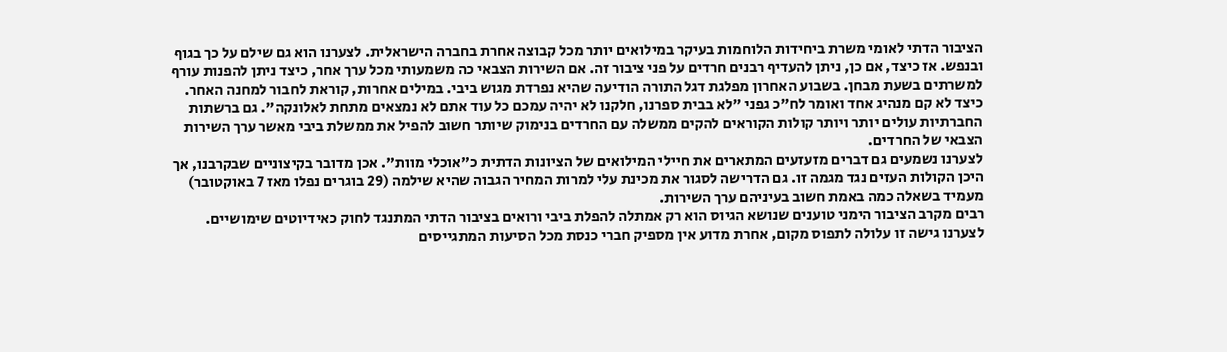הציבור הדתי לאומי משרת ביחידות הלוחמות בעיקר במילואים יותר מכל קבוצה אחרת בחברה הישראלית. לצערנו הוא גם שילם על כך בגוף ובנפש. אז כיצד, אם כן, ניתן להעדיף רבנים חרדים על פני ציבור זה. אם השירות הצבאי כה משמעותי מכל ערך אחר, כיצד ניתן להפנות עורף למשרתים בשעת מבחן. בשבוע האחרון מפלגת דגל התורה הודיעה שהיא נפרדת מגוש ביבי. במילים אחרות, קוראת לחבור למחנה האחר. כיצד לא קם מנהיג אחד ואומר לח"כ גפני "לא בבית ספרנו, חלקנו לא יהיה עמכם כל עוד אתם לא נמצאים מתחת לאלונקה". גם ברשתות החברתיות עולים יותר ויותר קולות הקוראים להקים ממשלה עם החרדים בנימוק שיותר חשוב להפיל את ממשלת ביבי מאשר ערך השירות הצבאי של החרדים.
לצערנו נשמעים גם דברים מזעזעים המתארים את חיילי המילואים של הציונות הדתית כ"אוכלי מוות". אכן מדובר בקיצוניים שבקרבנו, אך היכן הקולות העזים נגד מגמה זו. גם הדרישה לסגור את מכינת עלי למרות המחיר הגבוה שהיא שילמה (29 בוגרים נפלו מאז 7 באוקטובר) מעמיד בשאלה כמה באמת חשוב בעיניהם ערך השירות.
רבים מקרב הציבור הימני טוענים שנושא הגיוס הוא רק אמתלה להפלת ביבי ורואים בציבור הדתי המתנגד לחוק כאידיוטים שימושיים. לצערנו גישה זו עלולה לתפוס מקום, אחרת מדוע אין מספיק חברי כנסת מכל הסיעות המתגייסים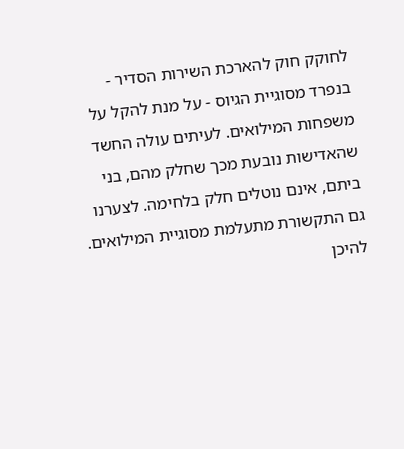לחוקק חוק להארכת השירות הסדיר - בנפרד מסוגיית הגיוס - על מנת להקל על משפחות המילואים. לעיתים עולה החשד שהאדישות נובעת מכך שחלק מהם, בני ביתם, אינם נוטלים חלק בלחימה. לצערנו גם התקשורת מתעלמת מסוגיית המילואים. להיכן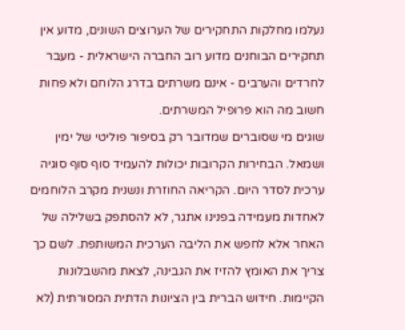נעלמו מחלקות התחקירים של הערוצים השונים, מדוע אין תחקירים הבוחנים מדוע רוב החברה הישראלית - מעבר לחרדים והערבים - אינם משרתים בדרג הלוחם ולא פחות חשוב מה הוא פרופיל המשרתים.
שוגים מי שסוברים שמדובר רק בסיפור פוליטי של ימין ושמאל. הבחירות הקרובות יכולות להעמיד סוף סוף סוגיה ערכית לסדר היום. הקריאה החוזרת ונשנית מקרב הלוחמים לאחדות מעמידה בפנינו אתגר, לא להסתפק בשלילה של האחר אלא לחפש את הליבה הערכית המשותפת. לשם כך צריך את האומץ להזיז את הגבינה, לצאת מהשבלונות הקיימות. חידוש הברית בין הציונות הדתית המסורתית (לא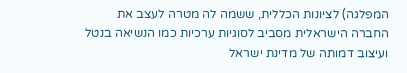המפלגה) לציונות הכללית, ששמה לה מטרה לעצב את החברה הישראלית מסביב לסוגיות ערכיות כמו הנשיאה בנטל ועיצוב דמותה של מדינת ישראל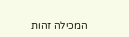המכילה זהות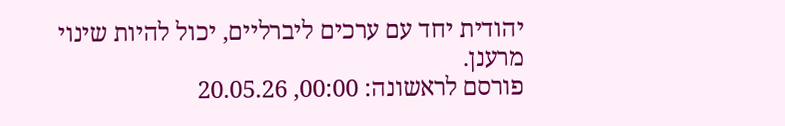יהודית יחד עם ערכים ליברליים, יכול להיות שינוי מרענן.
פורסם לראשונה: 00:00, 20.05.26